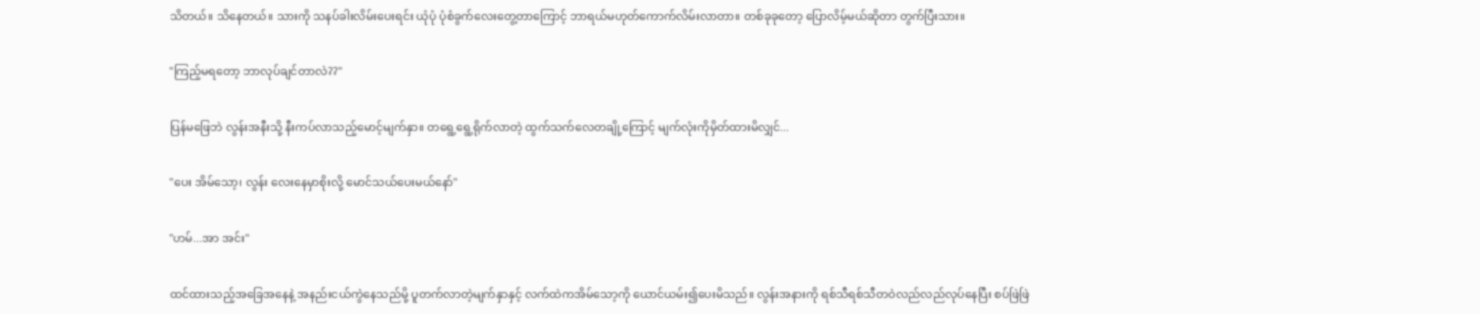သိတယ်။ သိနေတယ်။ သားကို သနပ်ခါးလိမ်းပေးရင်း ယုံပုံ ပုံစံခွက်လေးတွေ့တာကြောင့် ဘာရယ်မဟုတ်ကောက်လိမ်းလာတာ။ တစ်ခုခုတော့ ပြောလိမ့်မယ်ဆိုတာ တွက်ပြီးသား။

"ကြည့်မရတော့ ဘာလုပ်ချင်တာလဲ??"

ပြန်မဖြေဘဲ လွန်းအနီးသို့ နီးကပ်လာသည့်မောင့်မျက်နှာ။ တရွေ့ရွေ့ရိုက်လာတဲ့ ထွက်သက်လေတချို့ကြောင့် မျက်လုံးကိုမှိတ်ထားမိလျှင်...

"ပေး အိမ်သော့၊ လွန်း လေးနေမှာစိုးလို့ မောင်သယ်ပေးမယ်နော်"

"ဟမ်...အာ အင်း"

ထင်ထားသည့်အခြေအနေနဲ့ အနည်းငယ်ကွဲနေသည်မို့ ပူတက်လာတဲ့မျက်နှာနှင့် လက်ထဲကအိမ်သော့ကို ယောင်ယမ်း၍ပေးမိသည်။ လွန်းအနားကို ရစ်သီရစ်သီတဝဲလည်လည်လုပ်နေပြီး စပ်ဖြဲဖြဲ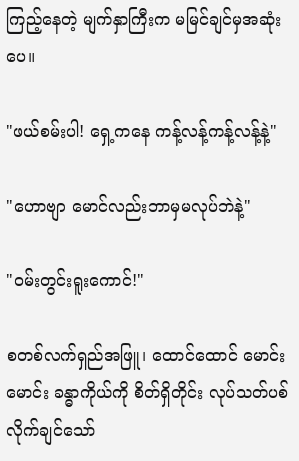ကြည့်နေတဲ့ မျက်နှာကြီးက မမြင်ချင်မှအဆုံးပေ။

"ဖယ်စမ်းပါ! ရှေ့ကနေ ကန့်လန့်ကန့်လန့်နဲ့"

"ဟောဗျာ မောင်လည်းဘာမှမလုပ်ဘဲနဲ့"

"ဝမ်းတွင်းရူးကောင်!"

စတစ်လက်ရှည်အဖြူ၊ ထောင်ထောင် မောင်းမောင်း ခန္ဓာကိုယ်ကို စိတ်ရှိတိုင်း လုပ်သတ်ပစ်လိုက်ချင်သော်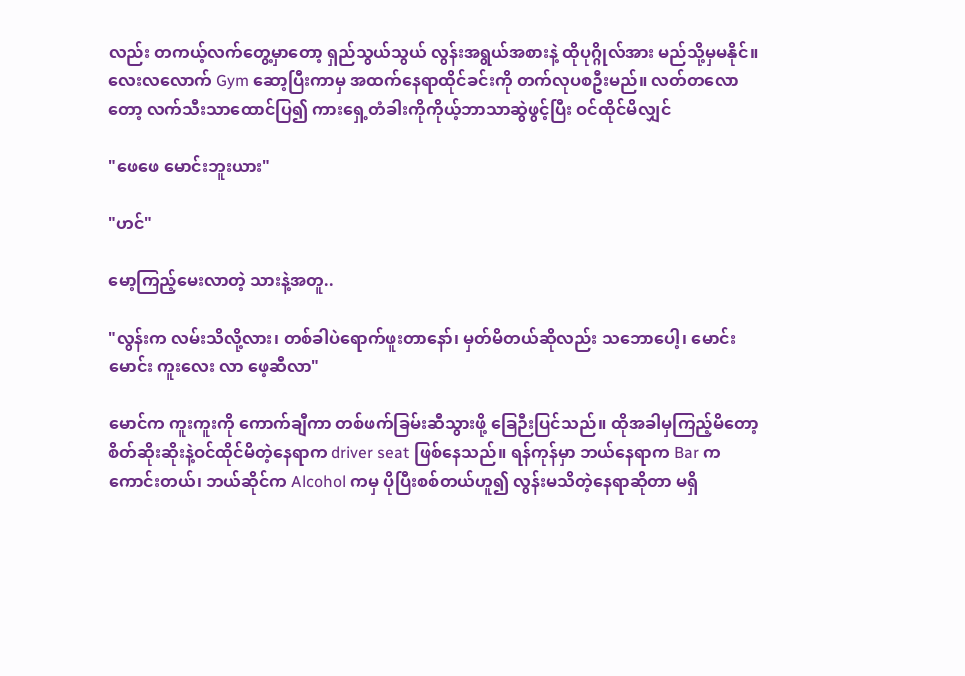လည်း တကယ့်လက်တွေ့မှာတော့ ရှည်သွယ်သွယ် လွန်းအရွယ်အစားနဲ့ ထိုပုဂ္ဂိုလ်အား မည်သို့မှမနိုင်။ လေးလလောက် Gym ဆော့ပြီးကာမှ အထက်နေရာထိုင်ခင်းကို တက်လုပစဦးမည်။ လတ်တလောတော့ လက်သီးသာထောင်ပြ၍ ကားရှေ့တံခါးကိုကိုယ့်ဘာသာဆွဲဖွင့်ပြီး ဝင်ထိုင်မိလျှင်

"ဖေဖေ မောင်းဘူးယား"

"ဟင်"

မော့ကြည့်မေးလာတဲ့ သားနဲ့အတူ..

"လွန်းက လမ်းသိလို့လား၊ တစ်ခါပဲရောက်ဖူးတာနော်၊ မှတ်မိတယ်ဆိုလည်း သဘောပေါ့၊ မောင်း မောင်း ကူးလေး လာ ဖေ့ဆီလာ"

မောင်က ကူးကူးကို ကောက်ချီကာ တစ်ဖက်ခြမ်းဆီသွားဖို့ ခြေဉီးပြင်သည်။ ထိုအခါမှကြည့်မိတော့ စိတ်ဆိုးဆိုးနဲ့ဝင်ထိုင်မိတဲ့နေရာက driver seat ဖြစ်နေသည်။ ရန်ကုန်မှာ ဘယ်နေရာက Bar က ကောင်းတယ်၊ ဘယ်ဆိုင်က Alcohol ကမှ ပိုပြီးစစ်တယ်ဟူ၍ လွန်းမသိတဲ့နေရာဆိုတာ မရှိ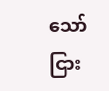သော်ငြား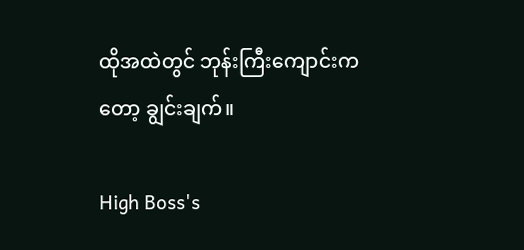ထိုအထဲတွင် ဘုန်းကြီးကျောင်းကတော့ ချွင်းချက်။

High Boss's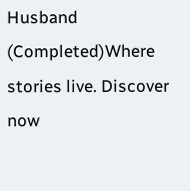Husband (Completed)Where stories live. Discover now